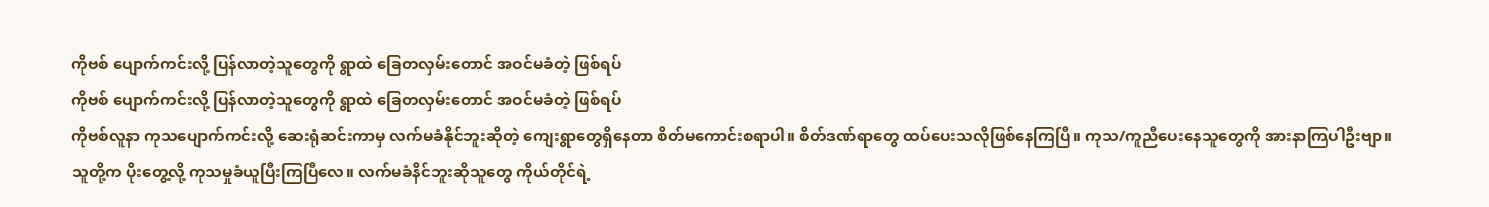ကိုဗစ် ပျောက်ကင်းလို့ ပြန်လာတဲ့သူတွေကို ရွာထဲ ခြေတလှမ်းတောင် အဝင်မခံတဲ့ ဖြစ်ရပ်
ကိုဗစ် ပျောက်ကင်းလို့ ပြန်လာတဲ့သူတွေကို ရွာထဲ ခြေတလှမ်းတောင် အဝင်မခံတဲ့ ဖြစ်ရပ်
ကိုဗစ်လူနာ ကုသပျောက်ကင်းလို့ ဆေးရုံဆင်းကာမှ လက်မခံနိုင်ဘူးဆိုတဲ့ ကျေးရွာတွေရှိနေတာ စိတ်မကောင်းစရာပါ။ စိတ်ဒဏ်ရာတွေ ထပ်ပေးသလိုဖြစ်နေကြပြီ။ ကုသ/ကူညီပေးနေသူတွေကို အားနာကြပါဦးဗျာ။
သူတို့က ပိုးတွေ့လို့ ကုသမှုခံယူပြီးကြပြီလေ။ လက်မခံနိင်ဘူးဆိုသူတွေ ကိုယ်တိုင်ရဲ့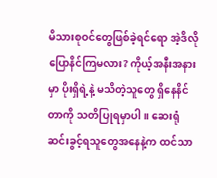မိသားစုဝင်တွေဖြစ်ခဲ့ရင်ရော အဲ့ဒိလို ပြောနိင်ကြမလား? ကိုယ့်အနီးအနားမှာ ပိုးရှိရဲ့နဲ့ မသိတဲ့သူတွေ ရှိနေနိင်တာကို သတိပြုရမှာပါ။ ဆေးရုံဆင်းခွင့်ရသူတွေအနေနဲ့က ထင်သာ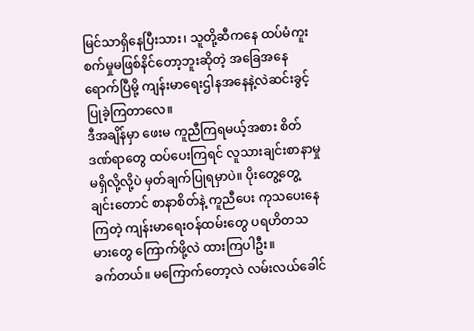မြင်သာရှိနေပြီးသား၊ သူတို့ဆီကနေ ထပ်မံကူးစက်မှုမဖြစ်နိင်တော့ဘူးဆိုတဲ့ အခြေအနေရောက်ပြီမို့ ကျန်းမာရေးဌါနအနေနဲ့လဲဆင်းခွင့်ပြုခဲ့ကြတာလေ။
ဒီအချိန်မှာ ဖေးမ ကူညီကြရမယ့်အစား စိတ်ဒဏ်ရာတွေ ထပ်ပေးကြရင် လူသားချင်းစာနာမှုမရှိလို့လို့ပဲ မှတ်ချက်ပြုရမှာပဲ။ ပိုးတွေ့တွေ့ချင်းတောင် စာနာစိတ်နဲ့ ကူညီပေး ကုသပေးနေကြတဲ့ ကျန်းမာရေးဝန်ထမ်းတွေ ပရဟိတသမားတွေ ကြောက်ဖို့လဲ ထားကြပါဦး။
ခက်တယ်။ မကြောက်တော့လဲ လမ်းလယ်ခေါင်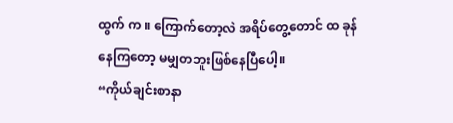ထွက် က ။ ကြောက်တော့လဲ အရိပ်တွေ့တောင် ထ ခုန်နေကြတော့ မမျှတဘူးဖြစ်နေပြီပေါ့။
“ကိုယ်ချင်းစာနာ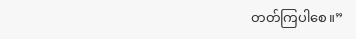တတ်ကြပါစေ။”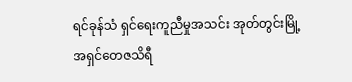ရင်ခုန်သံ ရှင်ရေးကူညီမှုအသင်း အုတ်တွင်းမြို့
အရှင်တေဇသိရီ